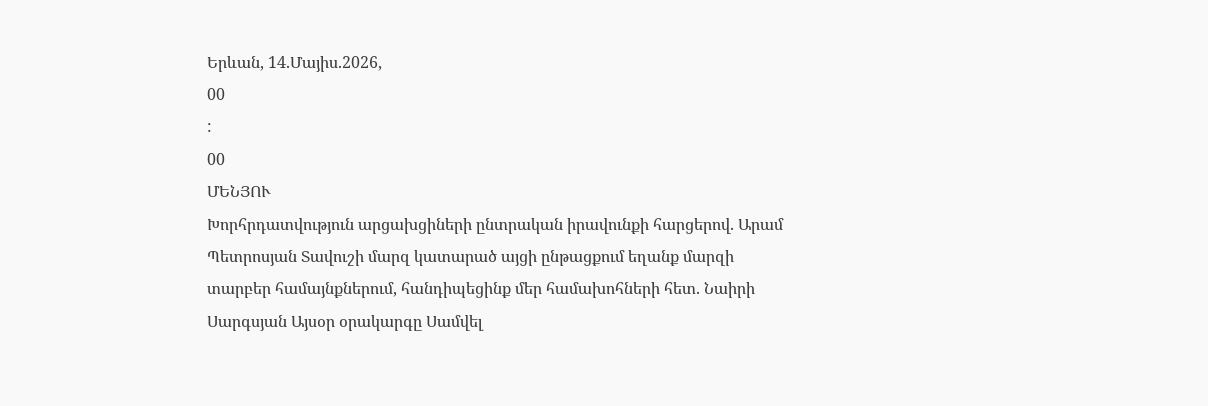Երևան, 14.Մայիս.2026,
00
:
00
ՄԵՆՅՈՒ
Խորհրդատվություն արցախցիների ընտրական իրավունքի հարցերով. Արամ Պետրոսյան Տավուշի մարզ կատարած այցի ընթացքում եղանք մարզի տարբեր համայնքներում, հանդիպեցինք մեր համախոհների հետ. Նաիրի Սարգսյան Այսօր օրակարգը Սամվել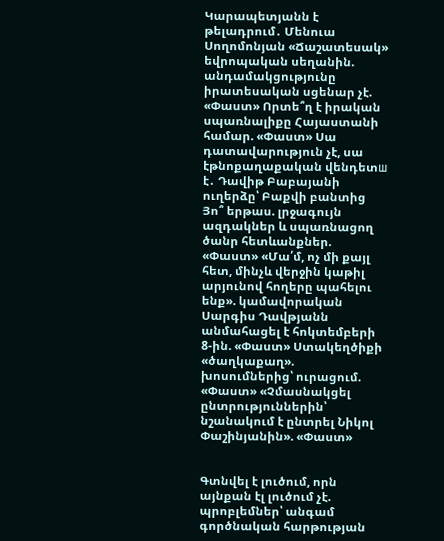Կարապետյանն է թելադրում․ Մենուա Սողոմոնյան «Ճաշատեսակ» եվրոպական սեղանին. անդամակցությունը իրատեսական սցենար չէ. «Փաստ» Որտե՞ղ է իրական սպառնալիքը Հայաստանի համար. «Փաստ» Սա դատավարություն չէ, սա էթնոքաղաքական վենդետш է․ Դավիթ Բաբայանի ուղերձը՝ Բաքվի բանտից Յո՞ երթաս. լրջագույն ազդակներ և սպառնացող ծանր հետևանքներ. «Փաստ» «Մա՛մ, ոչ մի քայլ հետ, մինչև վերջին կաթիլ արյունով հողերը պահելու ենք». կամավորական Սարգիս Դավթյանն անմահացել է հոկտեմբերի 8-ին. «Փաստ» Ստակեղծիքի «ծաղկաքաղ». խոսումներից՝ ուրացում. «Փաստ» «Չմասնակցել ընտրություններին՝ նշանակում է ընտրել Նիկոլ Փաշինյանին». «Փաստ»


Գտնվել է լուծում, որն այնքան էլ լուծում չէ. պրոբլեմներ՝ անգամ գործնական հարթության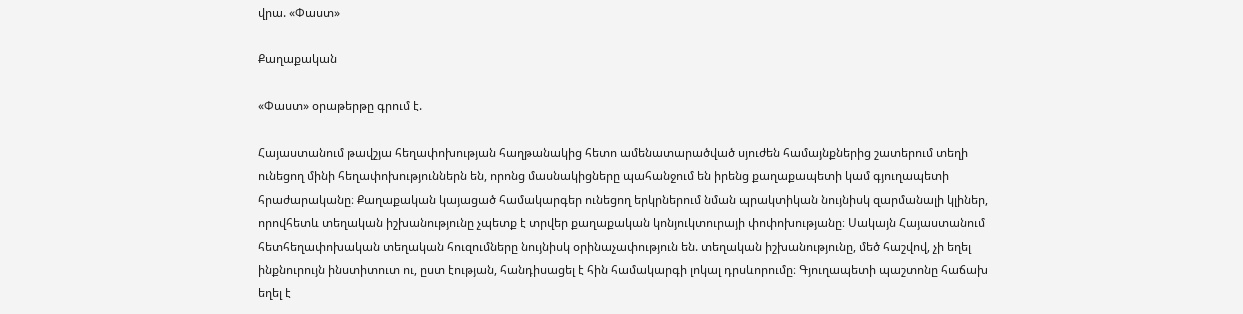վրա. «Փաստ»

Քաղաքական

«Փաստ» օրաթերթը գրում է.

Հայաստանում թավշյա հեղափոխության հաղթանակից հետո ամենատարածված սյուժեն համայնքներից շատերում տեղի ունեցող մինի հեղափոխություններն են, որոնց մասնակիցները պահանջում են իրենց քաղաքապետի կամ գյուղապետի հրաժարականը։ Քաղաքական կայացած համակարգեր ունեցող երկրներում նման պրակտիկան նույնիսկ զարմանալի կլիներ, որովհետև տեղական իշխանությունը չպետք է տրվեր քաղաքական կոնյուկտուրայի փոփոխությանը։ Սակայն Հայաստանում հետհեղափոխական տեղական հուզումները նույնիսկ օրինաչափություն են. տեղական իշխանությունը, մեծ հաշվով, չի եղել ինքնուրույն ինստիտուտ ու, ըստ էության, հանդիսացել է հին համակարգի լոկալ դրսևորումը։ Գյուղապետի պաշտոնը հաճախ եղել է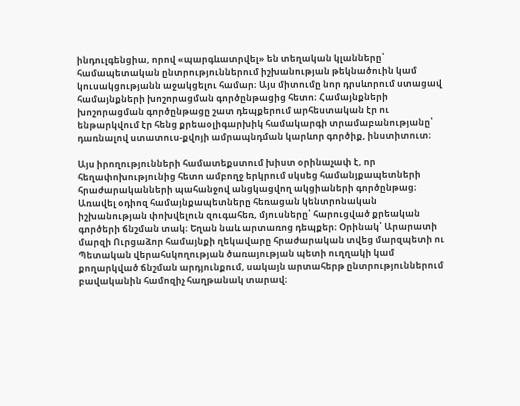ինդուլգենցիա, որով «պարգևատրվել» են տեղական կլանները՝ համապետական ընտրություններում իշխանության թեկնածուին կամ կուսակցությանն աջակցելու համար։ Այս միտումը նոր դրսևորում ստացավ համայնքների խոշորացման գործընթացից հետո։ Համայնքների խոշորացման գործընթացը շատ դեպքերում արհեստական էր ու ենթարկվում էր հենց քրեաօլիգարխիկ համակարգի տրամաբանությանը՝ դառնալով ստատուս-քվոյի ամրապնդման կարևոր գործիք, ինստիտուտ։

Այս իրողությունների համատեքստում խիստ օրինաչափ է, որ հեղափոխությունից հետո ամբողջ երկրում սկսեց համանյքապետների հրաժարականների պահանջով անցկացվող ակցիաների գործընթաց։ Առավել օդիոզ համայնքապետները հեռացան կենտրոնական իշխանության փոխվելուն զուգահեռ, մյուսները՝ հարուցված քրեական գործերի ճնշման տակ։ Եղան նաև արտառոց դեպքեր։ Օրինակ՝ Արարատի մարզի Ուրցաձոր համայնքի ղեկավարը հրաժարական տվեց մարզպետի ու Պետական վերահսկողության ծառայության պետի ուղղակի կամ քողարկված ճնշման արդյունքում, սակայն արտահերթ ընտրություններում բավականին համոզիչ հաղթանակ տարավ։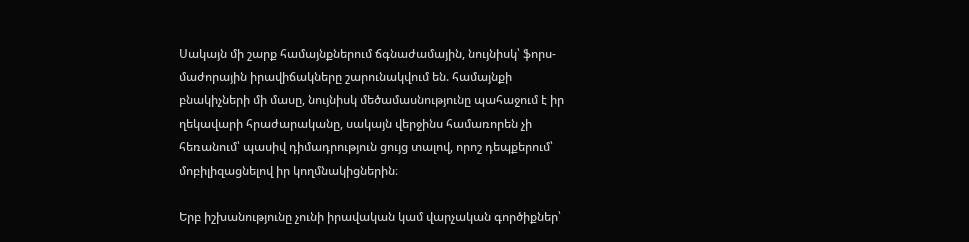Սակայն մի շարք համայնքներում ճգնաժամային, նույնիսկ՝ ֆորս-մաժորային իրավիճակները շարունակվում են. համայնքի բնակիչների մի մասը, նույնիսկ մեծամասնությունը պահաջում է իր ղեկավարի հրաժարականը, սակայն վերջինս համառորեն չի հեռանում՝ պասիվ դիմադրություն ցույց տալով, որոշ դեպքերում՝ մոբիլիզացնելով իր կողմնակիցներին։

Երբ իշխանությունը չունի իրավական կամ վարչական գործիքներ՝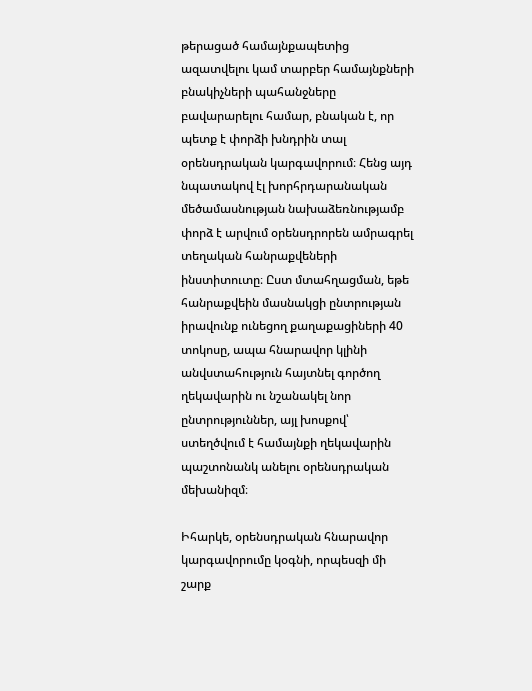թերացած համայնքապետից ազատվելու կամ տարբեր համայնքների բնակիչների պահանջները բավարարելու համար, բնական է, որ պետք է փորձի խնդրին տալ օրենսդրական կարգավորում։ Հենց այդ նպատակով էլ խորհրդարանական մեծամասնության նախաձեռնությամբ փորձ է արվում օրենսդրորեն ամրագրել տեղական հանրաքվեների ինստիտուտը։ Ըստ մտահղացման, եթե հանրաքվեին մասնակցի ընտրության իրավունք ունեցող քաղաքացիների 40 տոկոսը, ապա հնարավոր կլինի անվստահություն հայտնել գործող ղեկավարին ու նշանակել նոր ընտրություններ, այլ խոսքով՝ ստեղծվում է համայնքի ղեկավարին պաշտոնանկ անելու օրենսդրական մեխանիզմ։

Իհարկե, օրենսդրական հնարավոր կարգավորումը կօգնի, որպեսզի մի շարք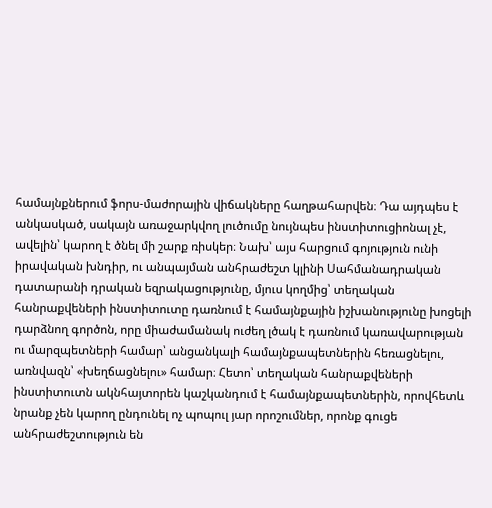համայնքներում ֆորս-մաժորային վիճակները հաղթահարվեն։ Դա այդպես է անկասկած, սակայն առաջարկվող լուծումը նույնպես ինստիտուցիոնալ չէ, ավելին՝ կարող է ծնել մի շարք ռիսկեր։ Նախ՝ այս հարցում գոյություն ունի իրավական խնդիր, ու անպայման անհրաժեշտ կլինի Սահմանադրական դատարանի դրական եզրակացությունը, մյուս կողմից՝ տեղական հանրաքվեների ինստիտուտը դառնում է համայնքային իշխանությունը խոցելի դարձնող գործոն, որը միաժամանակ ուժեղ լծակ է դառնում կառավարության ու մարզպետների համար՝ անցանկալի համայնքապետներին հեռացնելու, առնվազն՝ «խեղճացնելու» համար։ Հետո՝ տեղական հանրաքվեների ինստիտուտն ակնհայտորեն կաշկանդում է համայնքապետներին, որովհետև նրանք չեն կարող ընդունել ոչ պոպուլ յար որոշումներ, որոնք գուցե անհրաժեշտություն են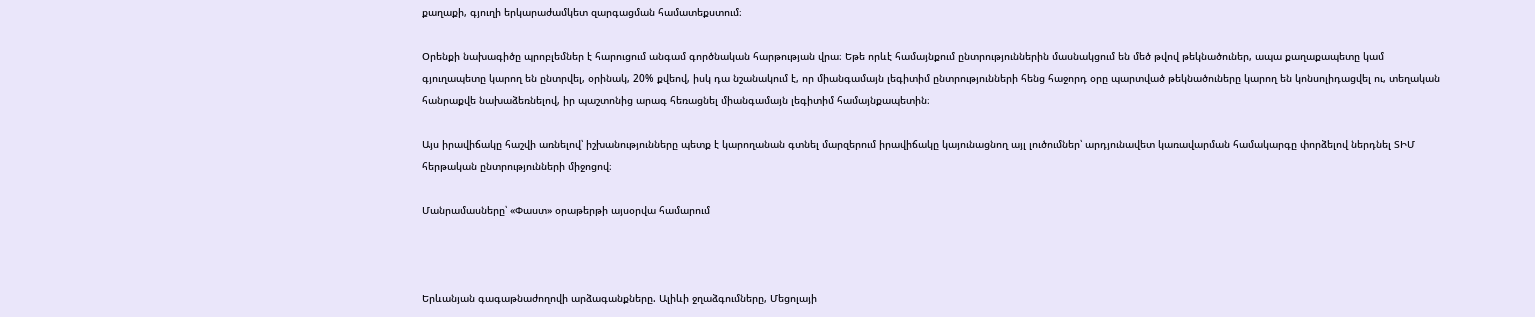քաղաքի, գյուղի երկարաժամկետ զարգացման համատեքստում։

Օրենքի նախագիծը պրոբլեմներ է հարուցում անգամ գործնական հարթության վրա։ Եթե որևէ համայնքում ընտրություններին մասնակցում են մեծ թվով թեկնածուներ, ապա քաղաքապետը կամ գյուղապետը կարող են ընտրվել, օրինակ, 20% քվեով, իսկ դա նշանակում է, որ միանգամայն լեգիտիմ ընտրությունների հենց հաջորդ օրը պարտված թեկնածուները կարող են կոնսոլիդացվել ու, տեղական հանրաքվե նախաձեռնելով, իր պաշտոնից արագ հեռացնել միանգամայն լեգիտիմ համայնքապետին։

Այս իրավիճակը հաշվի առնելով՝ իշխանությունները պետք է կարողանան գտնել մարզերում իրավիճակը կայունացնող այլ լուծումներ՝ արդյունավետ կառավարման համակարգը փորձելով ներդնել ՏԻՄ հերթական ընտրությունների միջոցով։

Մանրամասները՝ «Փաստ» օրաթերթի այսօրվա համարում



Երևանյան գագաթնաժողովի արձագանքները. Ալիևի ջղաձգումները, Մեցոլայի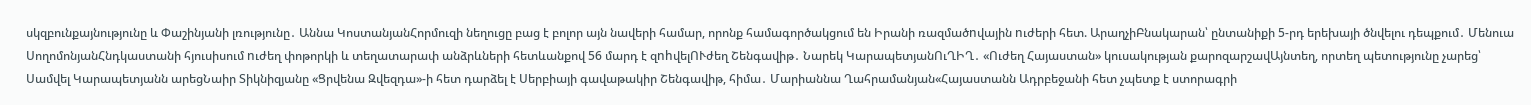սկզբունքայնությունը և Փաշինյանի լռությունը․ Աննա ԿոստանյանՀորմուզի նեղուցը բաց է բոլոր այն նավերի համար, որոնք համագործակցում են Իրանի ռազմածnվային nւժերի հետ. ԱրաղչիԲնակարան՝ ընտանիքի 5-րդ երեխայի ծնվելու դեպքում․ Մենուա ՍողոմոնյանՀնդկաստանի հյուսիսում nւժեղ փոթորկի և տեղատարափ անձրևների հետևանքով 56 մարդ է զnhվելՈՒժեղ Շենգավիթ․ Նարեկ ԿարապետյանՈւՂԻՂ․ «Ուժեղ Հայաստան» կուսակության քարոզարշավԱյնտեղ, որտեղ պետությունը չարեց՝ Սամվել Կարապետյանն արեցՆաիր Տիկնիզյանը «Ցրվենա Զվեզդա»-ի հետ դարձել է Սերբիայի գավաթակիր Շենգավիթ, հիմա․ Մարիաննա Ղահրամանյան«Հայաստանն Ադրբեջանի հետ չպետք է ստորագրի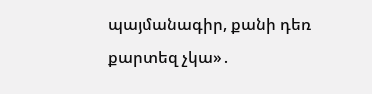պայմանագիր, քանի դեռ քարտեզ չկա»․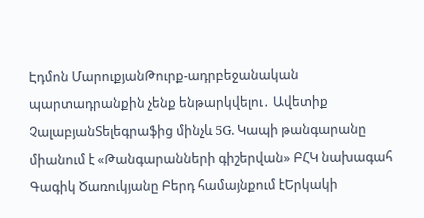Էդմոն ՄարուքյանԹուրք-ադրբեջանական պարտադրանքին չենք ենթարկվելու․ Ավետիք ՉալաբյանՏելեգրաֆից մինչև 5G. Կապի թանգարանը միանում է «Թանգարանների գիշերվան» ԲՀԿ նախագահ Գագիկ Ծառուկյանը Բերդ համայնքում էԵրկակի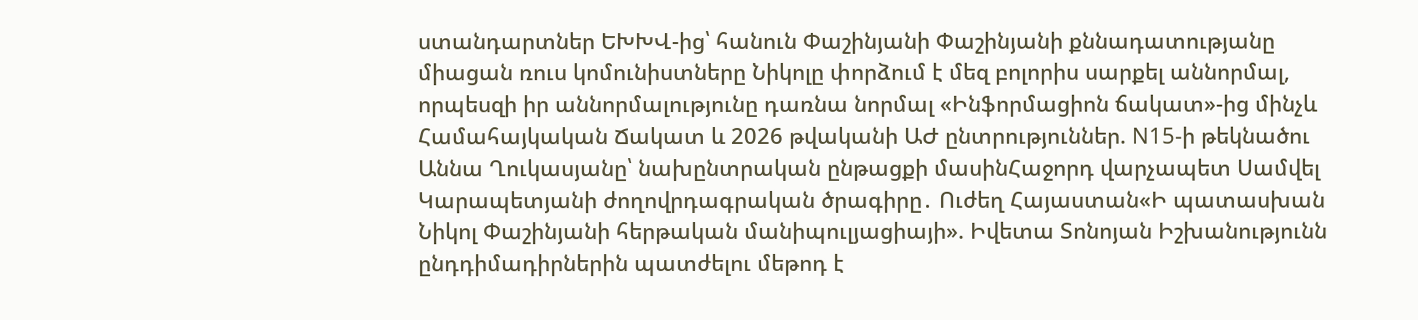ստանդարտներ ԵԽԽՎ-ից՝ հանուն Փաշինյանի Փաշինյանի քննադատությանը միացան ռուս կոմունիստները Նիկոլը փորձում է մեզ բոլորիս սարքել աննորմալ, որպեսզի իր աննորմալությունը դառնա նորմալ «Ինֆորմացիոն ճակատ»-ից մինչև Համահայկական Ճակատ և 2026 թվականի ԱԺ ընտրություններ. N15-ի թեկնածու Աննա Ղուկասյանը՝ նախընտրական ընթացքի մասինՀաջորդ վարչապետ Սամվել Կարապետյանի ժողովրդագրական ծրագիրը․ Ուժեղ Հայաստան«Ի պատասխան Նիկոլ Փաշինյանի հերթական մանիպուլյացիայի». Իվետա Տոնոյան Իշխանությունն ընդդիմադիրներին պատժելու մեթոդ է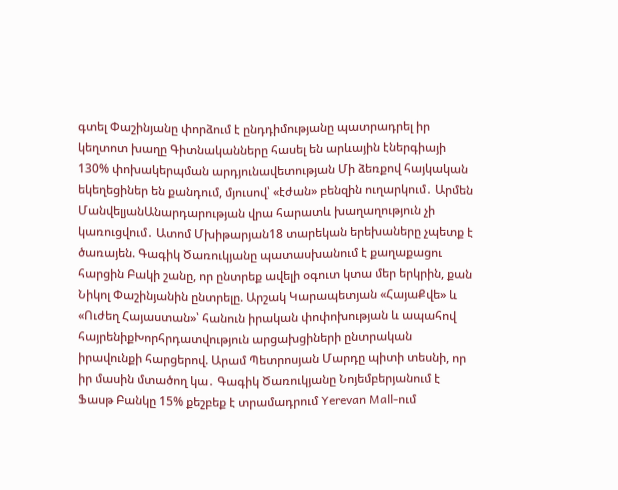գտել Փաշինյանը փորձում է ընդդիմությանը պատրադրել իր կեղտոտ խաղը Գիտնականները հասել են արևային էներգիայի 130% փոխակերպման արդյունավետության Մի ձեռքով հայկական եկեղեցիներ են քանդում, մյուսով՝ «էժան» բենզին ուղարկում․ Արմեն ՄանվելյանԱնարդարության վրա հարատև խաղաղություն չի կառուցվում․ Ատոմ Մխիթարյան18 տարեկան երեխաները չպետք է ծառայեն. Գագիկ Ծառուկյանը պատասխանում է քաղաքացու հարցին Բակի շանը, որ ընտրեք ավելի օգուտ կտա մեր երկրին, քան Նիկոլ Փաշինյանին ընտրելը. Արշակ Կարապետյան «ՀայաՔվե» և «Ուժեղ Հայաստան»՝ հանուն իրական փոփոխության և ապահով հայրենիքԽորհրդատվություն արցախցիների ընտրական իրավունքի հարցերով. Արամ Պետրոսյան Մարդը պիտի տեսնի, որ իր մասին մտածող կա․ Գագիկ Ծառուկյանը Նոյեմբերյանում է Ֆասթ Բանկը 15% քեշբեք է տրամադրում Yerevan Mall-ում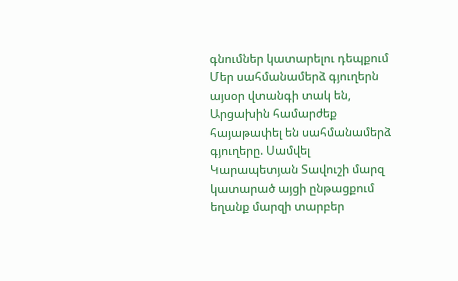գնումներ կատարելու դեպքում Մեր սահմանամերձ գյուղերն այսօր վտանգի տակ են, Արցախին համարժեք հայաթափել են սահմանամերձ գյուղերը. Սամվել Կարապետյան Տավուշի մարզ կատարած այցի ընթացքում եղանք մարզի տարբեր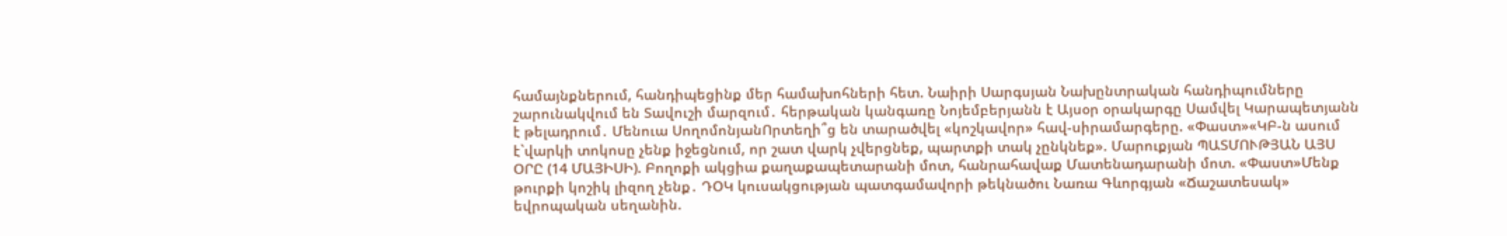համայնքներում, հանդիպեցինք մեր համախոհների հետ. Նաիրի Սարգսյան Նախընտրական հանդիպումները շարունակվում են Տավուշի մարզում․ հերթական կանգառը Նոյեմբերյանն է Այսօր օրակարգը Սամվել Կարապետյանն է թելադրում․ Մենուա ՍողոմոնյանՈրտեղի՞ց են տարածվել «կոշկավոր» հավ-սիրամարգերը. «Փաստ»«ԿԲ-ն ասում է`վարկի տոկոսը չենք իջեցնում, որ շատ վարկ չվերցնեք, պարտքի տակ չընկնեք». Մարուքյան ՊԱՏՄՈՒԹՅԱՆ ԱՅՍ ՕՐԸ (14 ՄԱՅԻՍԻ). Բողոքի ակցիա քաղաքապետարանի մոտ, հանրահավաք Մատենադարանի մոտ. «Փաստ»Մենք թուրքի կոշիկ լիզող չենք․ ԴՕԿ կուսակցության պատգամավորի թեկնածու Նառա Գևորգյան «Ճաշատեսակ» եվրոպական սեղանին.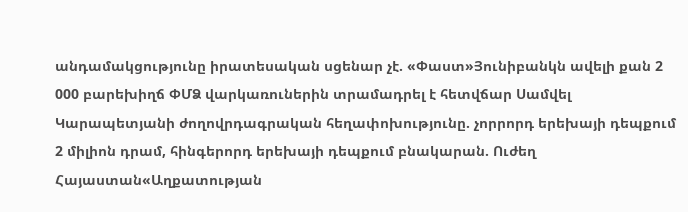անդամակցությունը իրատեսական սցենար չէ. «Փաստ»Յունիբանկն ավելի քան 2 000 բարեխիղճ ՓՄՁ վարկառուներին տրամադրել է հետվճար Սամվել Կարապետյանի ժողովրդագրական հեղափոխությունը. չորրորդ երեխայի դեպքում 2 միլիոն դրամ, հինգերորդ երեխայի դեպքում բնակարան. Ուժեղ Հայաստան«Աղքատության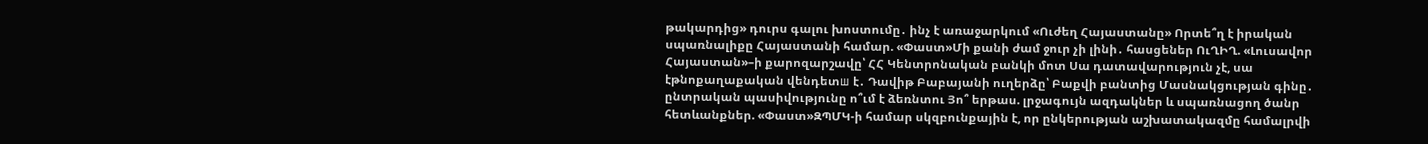թակարդից» դուրս գալու խոստումը․ ինչ է առաջարկում «Ուժեղ Հայաստանը» Որտե՞ղ է իրական սպառնալիքը Հայաստանի համար. «Փաստ»Մի քանի ժամ ջուր չի լինի․ հասցեներ ՈւՂԻՂ. «Լուսավոր Հայաստան»–ի քարոզարշավը՝ ՀՀ Կենտրոնական բանկի մոտ Սա դատավարություն չէ, սա էթնոքաղաքական վենդետш է․ Դավիթ Բաբայանի ուղերձը՝ Բաքվի բանտից Մասնակցության գինը․ ընտրական պասիվությունը ո՞ւմ է ձեռնտու Յո՞ երթաս. լրջագույն ազդակներ և սպառնացող ծանր հետևանքներ. «Փաստ»ԶՊՄԿ-ի համար սկզբունքային է, որ ընկերության աշխատակազմը համալրվի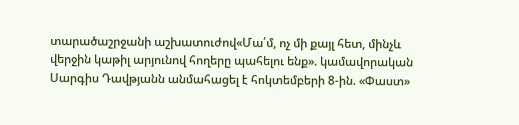տարածաշրջանի աշխատուժով«Մա՛մ, ոչ մի քայլ հետ, մինչև վերջին կաթիլ արյունով հողերը պահելու ենք». կամավորական Սարգիս Դավթյանն անմահացել է հոկտեմբերի 8-ին. «Փաստ»